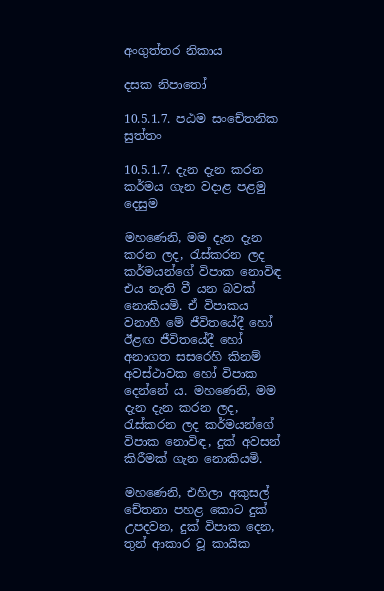අංගුත්තර නිකාය

දසක නිපාතෝ

10.5.1.7. පඨම සංචේතනික සුත්තං

10.5.1.7. දැන දැන කරන කර්මය ගැන වදාළ පළමු දෙසුම

මහණෙනි, මම දැන දැන කරන ලද, රැස්කරන ලද කර්මයන්ගේ විපාක නොවිඳ එය නැති වී යන බවක් නොකියමි. ඒ විපාකය වනාහී මේ ජීවිතයේදී හෝ ඊළඟ ජීවිතයේදී හෝ අනාගත සසරෙහි කිනම් අවස්ථාවක හෝ විපාක දෙන්නේ ය. මහණෙනි, මම දැන දැන කරන ලද, රැස්කරන ලද කර්මයන්ගේ විපාක නොවිඳ, දුක් අවසන් කිරීමක් ගැන නොකියමි.

මහණෙනි, එහිලා අකුසල් චේතනා පහළ කොට දුක් උපදවන, දුක් විපාක දෙන, තුන් ආකාර වූ කායික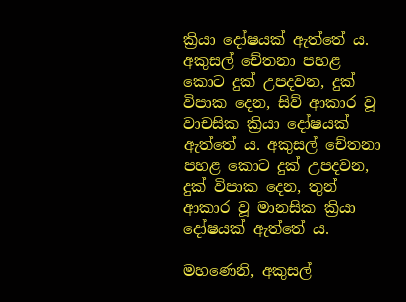ක්‍රියා දෝෂයක් ඇත්තේ ය. අකුසල් චේතනා පහළ කොට දුක් උපදවන, දුක් විපාක දෙන, සිව් ආකාර වූ වාචසික ක්‍රියා දෝෂයක් ඇත්තේ ය. අකුසල් චේතනා පහළ කොට දුක් උපදවන, දුක් විපාක දෙන, තුන් ආකාර වූ මානසික ක්‍රියා දෝෂයක් ඇත්තේ ය.

මහණෙනි, අකුසල්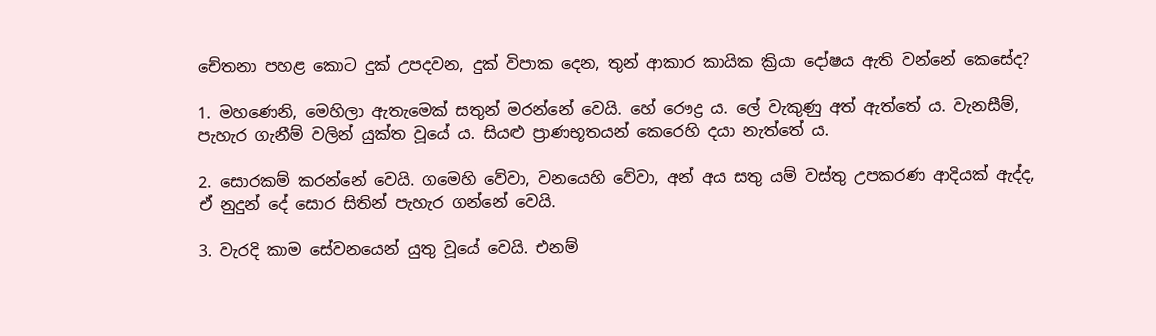චේතනා පහළ කොට දුක් උපදවන, දුක් විපාක දෙන, තුන් ආකාර කායික ක්‍රියා දෝෂය ඇති වන්නේ කෙසේද?

1. මහණෙනි, මෙහිලා ඇතැමෙක් සතුන් මරන්නේ වෙයි. හේ රෞද්‍ර ය. ලේ වැකුණු අත් ඇත්තේ ය. වැනසීම්, පැහැර ගැනීම් වලින් යුක්ත වූයේ ය. සියළු ප්‍රාණභූතයන් කෙරෙහි දයා නැත්තේ ය.

2. සොරකම් කරන්නේ වෙයි. ගමෙහි වේවා, වනයෙහි වේවා, අන් අය සතු යම් වස්තු උපකරණ ආදියක් ඇද්ද, ඒ නුදුන් දේ සොර සිතින් පැහැර ගන්නේ වෙයි.

3. වැරදි කාම සේවනයෙන් යුතු වූයේ වෙයි. එනම්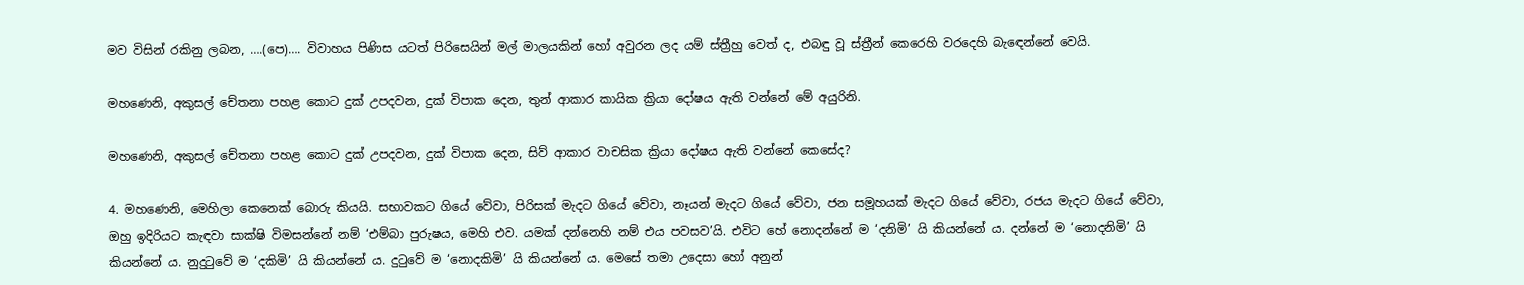මව විසින් රකිනු ලබන, ….(පෙ)…. විවාහය පිණිස යටත් පිරිසෙයින් මල් මාලයකින් හෝ අවුරන ලද යම් ස්ත්‍රීහු වෙත් ද, එබඳු වූ ස්ත්‍රීන් කෙරෙහි වරදෙහි බැඳෙන්නේ වෙයි.

මහණෙනි, අකුසල් චේතනා පහළ කොට දුක් උපදවන, දුක් විපාක දෙන, තුන් ආකාර කායික ක්‍රියා දෝෂය ඇති වන්නේ මේ අයුරිනි.

මහණෙනි, අකුසල් චේතනා පහළ කොට දුක් උපදවන, දුක් විපාක දෙන, සිව් ආකාර වාචසික ක්‍රියා දෝෂය ඇති වන්නේ කෙසේද?

4. මහණෙනි, මෙහිලා කෙනෙක් බොරු කියයි. සභාවකට ගියේ වේවා, පිරිසක් මැදට ගියේ වේවා, නෑයන් මැදට ගියේ වේවා, ජන සමූහයක් මැදට ගියේ වේවා, රජය මැදට ගියේ වේවා, ඔහු ඉදිරියට කැඳවා සාක්ෂි විමසන්නේ නම් ‘එම්බා පුරුෂය, මෙහි එව. යමක් දන්නෙහි නම් එය පවසව’යි. එවිට හේ නොදන්නේ ම ‘දනිමි’ යි කියන්නේ ය. දන්නේ ම ‘නොදනිමි’ යි කියන්නේ ය. නුදුටුවේ ම ‘දකිමි’ යි කියන්නේ ය. දුටුවේ ම ‘නොදකිමි’ යි කියන්නේ ය. මෙසේ තමා උදෙසා හෝ අනුන්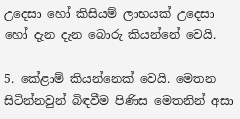උදෙසා හෝ කිසියම් ලාභයක් උදෙසා හෝ දැන දැන බොරු කියන්නේ වෙයි.

5. කේළාම් කියන්නෙක් වෙයි. මෙතන සිටින්නවුන් බිඳවීම පිණිස මෙතනින් අසා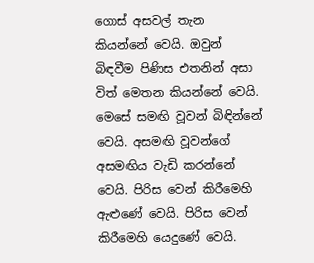ගොස් අසවල් තැන කියන්නේ වෙයි. ඔවුන් බිඳවීම පිණිස එතනින් අසා විත් මෙතන කියන්නේ වෙයි. මෙසේ සමඟි වූවන් බිඳින්නේ වෙයි. අසමඟි වූවන්ගේ අසමඟිය වැඩි කරන්නේ වෙයි. පිරිස වෙන් කිරීමෙහි ඇළුණේ වෙයි. පිරිස වෙන් කිරීමෙහි යෙදුණේ වෙයි.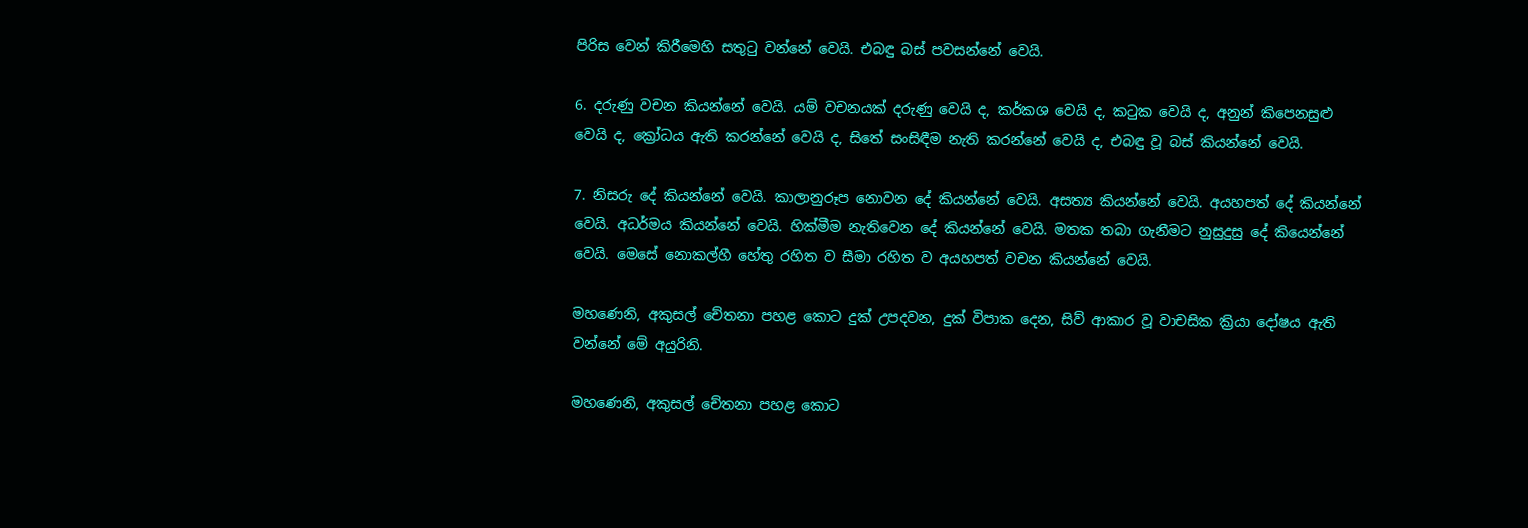පිරිස වෙන් කිරීමෙහි සතුටු වන්නේ වෙයි. එබඳු බස් පවසන්නේ වෙයි.

6. දරුණු වචන කියන්නේ වෙයි. යම් වචනයක් දරුණු වෙයි ද, කර්කශ වෙයි ද, කටුක වෙයි ද, අනුන් කිපෙනසුළු වෙයි ද, ක්‍රෝධය ඇති කරන්නේ වෙයි ද, සිතේ සංසිඳීම නැති කරන්නේ වෙයි ද, එබඳු වූ බස් කියන්නේ වෙයි.

7. නිසරු දේ කියන්නේ වෙයි. කාලානුරූප නොවන දේ කියන්නේ වෙයි. අසත්‍ය කියන්නේ වෙයි. අයහපත් දේ කියන්නේ වෙයි. අධර්මය කියන්නේ වෙයි. හික්මීම නැතිවෙන දේ කියන්නේ වෙයි. මතක තබා ගැනීමට නුසුදුසු දේ කියෙන්නේ වෙයි. මෙසේ නොකල්හී හේතු රහිත ව සීමා රහිත ව අයහපත් වචන කියන්නේ වෙයි.

මහණෙනි, අකුසල් චේතනා පහළ කොට දුක් උපදවන, දුක් විපාක දෙන, සිව් ආකාර වූ වාචසික ක්‍රියා දෝෂය ඇති වන්නේ මේ අයුරිනි.

මහණෙනි, අකුසල් චේතනා පහළ කොට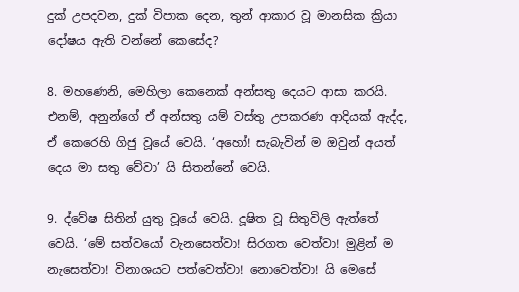දුක් උපදවන, දුක් විපාක දෙන, තුන් ආකාර වූ මානසික ක්‍රියා දෝෂය ඇති වන්නේ කෙසේද?

8. මහණෙනි, මෙහිලා කෙනෙක් අන්සතු දෙයට ආසා කරයි. එනම්, අනුන්ගේ ඒ අන්සතු යම් වස්තු උපකරණ ආදියක් ඇද්ද, ඒ කෙරෙහි ගිජු වූයේ වෙයි. ‘අහෝ! සැබැවින් ම ඔවුන් අයත් දෙය මා සතු වේවා’ යි සිතන්නේ වෙයි.

9. ද්වේෂ සිතින් යුතු වූයේ වෙයි. දූෂිත වූ සිතුවිලි ඇත්තේ වෙයි. ‘මේ සත්වයෝ වැනසෙත්වා! සිරගත වෙත්වා! මුළින් ම නැසෙත්වා! විනාශයට පත්වෙත්වා! නොවෙත්වා! යි මෙසේ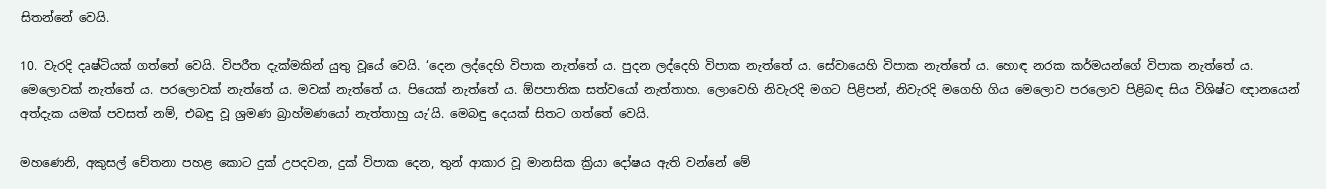සිතන්නේ වෙයි.

10. වැරදි දෘෂ්ටියක් ගත්තේ වෙයි. විපරීත දැක්මකින් යුතු වූයේ වෙයි. ‘දෙන ලද්දෙහි විපාක නැත්තේ ය. පුදන ලද්දෙහි විපාක නැත්තේ ය. සේවායෙහි විපාක නැත්තේ ය. හොඳ නරක කර්මයන්ගේ විපාක නැත්තේ ය. මෙලොවක් නැත්තේ ය. පරලොවක් නැත්තේ ය. මවක් නැත්තේ ය. පියෙක් නැත්තේ ය. ඕපපාතික සත්වයෝ නැත්තාහ. ලොවෙහි නිවැරදි මගට පිළිපන්, නිවැරදි මගෙහි ගිය මෙලොව පරලොව පිළිබඳ සිය විශිෂ්ට ඥානයෙන් අත්දැක යමක් පවසත් නම්, එබඳු වූ ශ්‍රමණ බ්‍රාහ්මණයෝ නැත්තාහු යැ’යි. මෙබඳු දෙයක් සිතට ගත්තේ වෙයි.

මහණෙනි, අකුසල් චේතනා පහළ කොට දුක් උපදවන, දුක් විපාක දෙන, තුන් ආකාර වූ මානසික ක්‍රියා දෝෂය ඇති වන්නේ මේ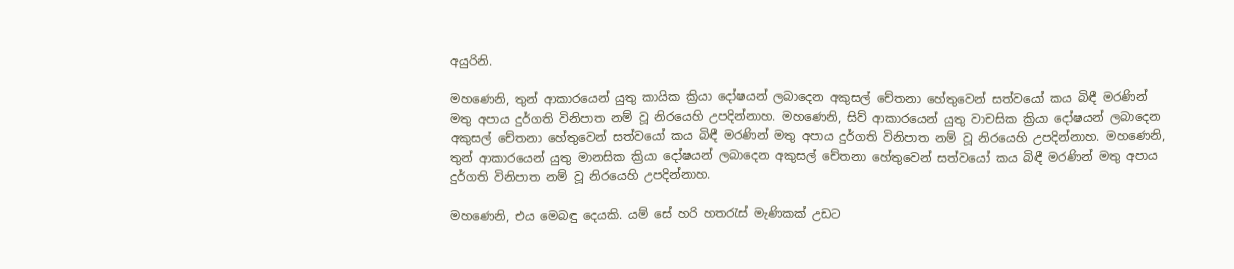අයුරිනි.

මහණෙනි, තුන් ආකාරයෙන් යුතු කායික ක්‍රියා දෝෂයන් ලබාදෙන අකුසල් චේතනා හේතුවෙන් සත්වයෝ කය බිඳී මරණින් මතු අපාය දුර්ගති විනිපාත නම් වූ නිරයෙහි උපදින්නාහ. මහණෙනි, සිව් ආකාරයෙන් යුතු වාචසික ක්‍රියා දෝෂයන් ලබාදෙන අකුසල් චේතනා හේතුවෙන් සත්වයෝ කය බිඳී මරණින් මතු අපාය දුර්ගති විනිපාත නම් වූ නිරයෙහි උපදින්නාහ. මහණෙනි, තුන් ආකාරයෙන් යුතු මානසික ක්‍රියා දෝෂයන් ලබාදෙන අකුසල් චේතනා හේතුවෙන් සත්වයෝ කය බිඳී මරණින් මතු අපාය දුර්ගති විනිපාත නම් වූ නිරයෙහි උපදින්නාහ.

මහණෙනි, එය මෙබඳු දෙයකි. යම් සේ හරි හතරැස් මැණිකක් උඩට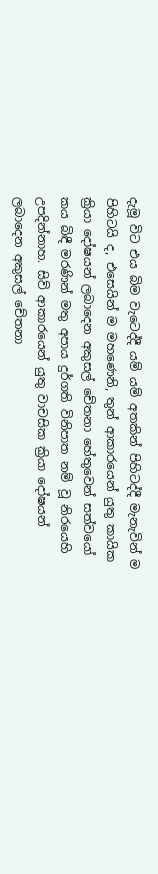දැමූ විට එය බිම වැටෙද්දී යම් යම් අතකින් පිහිටද්දී මැනැවින් ම පිහිටයි ද, එසෙයින් ම මහණෙනි, තුන් ආකාරයෙන් යුතු කායික ක්‍රියා දෝෂයන් ලබාදෙන අකුසල් චේතනා හේතුවෙන් සත්වයෝ කය බිඳී මරණින් මතු අපාය දුර්ගති විනිපාත නම් වූ නිරයෙහි උපදින්නාහ. සිව් ආකාරයෙන් යුතු වාචසික ක්‍රියා දෝෂයන් ලබාදෙන අකුසල් චේතනා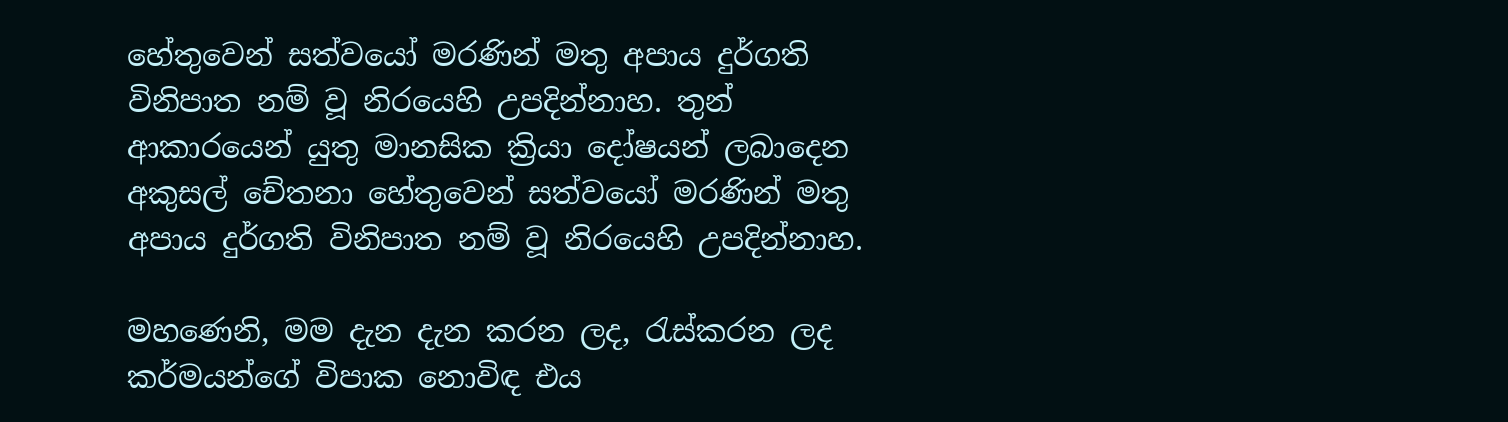හේතුවෙන් සත්වයෝ මරණින් මතු අපාය දුර්ගති විනිපාත නම් වූ නිරයෙහි උපදින්නාහ. තුන් ආකාරයෙන් යුතු මානසික ක්‍රියා දෝෂයන් ලබාදෙන අකුසල් චේතනා හේතුවෙන් සත්වයෝ මරණින් මතු අපාය දුර්ගති විනිපාත නම් වූ නිරයෙහි උපදින්නාහ.

මහණෙනි, මම දැන දැන කරන ලද, රැස්කරන ලද කර්මයන්ගේ විපාක නොවිඳ එය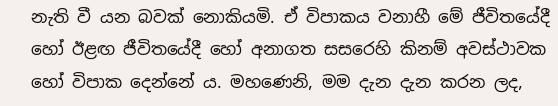නැති වී යන බවක් නොකියමි. ඒ විපාකය වනාහී මේ ජීවිතයේදී හෝ ඊළඟ ජීවිතයේදී හෝ අනාගත සසරෙහි කිනම් අවස්ථාවක හෝ විපාක දෙන්නේ ය. මහණෙනි, මම දැන දැන කරන ලද,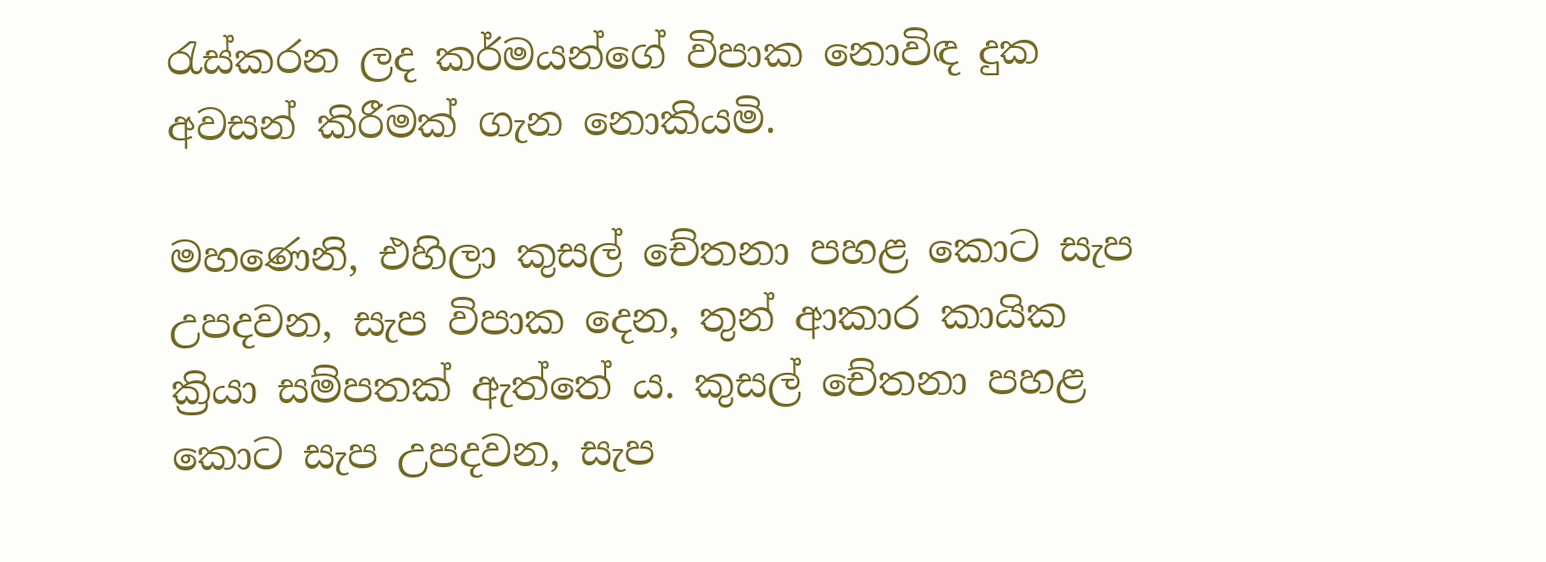රැස්කරන ලද කර්මයන්ගේ විපාක නොවිඳ දුක අවසන් කිරීමක් ගැන නොකියමි.

මහණෙනි, එහිලා කුසල් චේතනා පහළ කොට සැප උපදවන, සැප විපාක දෙන, තුන් ආකාර කායික ක්‍රියා සම්පතක් ඇත්තේ ය. කුසල් චේතනා පහළ කොට සැප උපදවන, සැප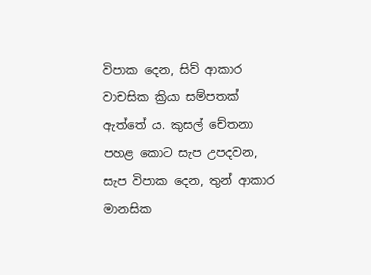විපාක දෙන, සිව් ආකාර වාචසික ක්‍රියා සම්පතක් ඇත්තේ ය. කුසල් චේතනා පහළ කොට සැප උපදවන, සැප විපාක දෙන, තුන් ආකාර මානසික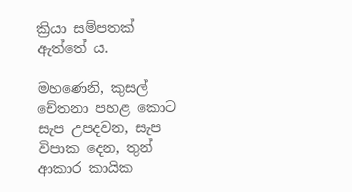ක්‍රියා සම්පතක් ඇත්තේ ය.

මහණෙනි, කුසල් චේතනා පහළ කොට සැප උපදවන, සැප විපාක දෙන, තුන් ආකාර කායික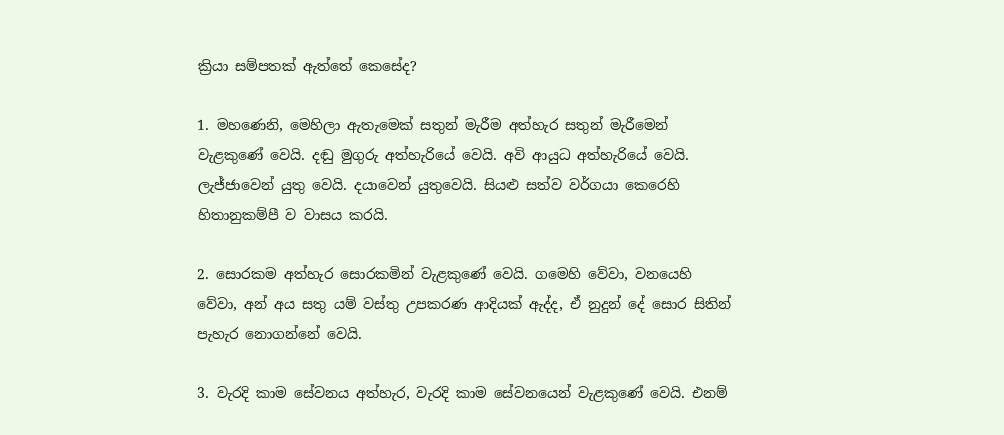ක්‍රියා සම්පතක් ඇත්තේ කෙසේද?

1. මහණෙනි, මෙහිලා ඇතැමෙක් සතුන් මැරීම අත්හැර සතුන් මැරීමෙන් වැළකුණේ වෙයි. දඬු මුගුරු අත්හැරියේ වෙයි. අවි ආයුධ අත්හැරියේ වෙයි. ලැජ්ජාවෙන් යුතු වෙයි. දයාවෙන් යුතුවෙයි. සියළු සත්ව වර්ගයා කෙරෙහි හිතානුකම්පී ව වාසය කරයි.

2. සොරකම අත්හැර සොරකමින් වැළකුණේ වෙයි. ගමෙහි වේවා, වනයෙහි වේවා, අන් අය සතු යම් වස්තු උපකරණ ආදියක් ඇද්ද, ඒ නුදුන් දේ සොර සිතින් පැහැර නොගන්නේ වෙයි.

3. වැරදි කාම සේවනය අත්හැර, වැරදි කාම සේවනයෙන් වැළකුණේ වෙයි. එනම්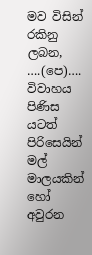මව විසින් රකිනු ලබන, ….(පෙ)…. විවාහය පිණිස යටත් පිරිසෙයින් මල් මාලයකින් හෝ අවුරන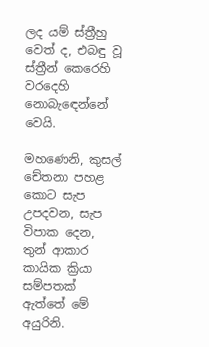ලද යම් ස්ත්‍රීහු වෙත් ද, එබඳු වූ ස්ත්‍රීන් කෙරෙහි වරදෙහි නොබැඳෙන්නේ වෙයි.

මහණෙනි, කුසල් චේතනා පහළ කොට සැප උපදවන, සැප විපාක දෙන, තුන් ආකාර කායික ක්‍රියා සම්පතක් ඇත්තේ මේ අයුරිනි.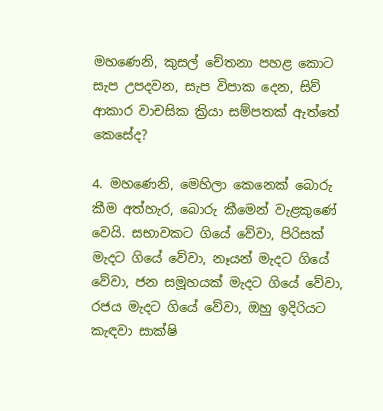මහණෙනි, කුසල් චේතනා පහළ කොට සැප උපදවන, සැප විපාක දෙන, සිව් ආකාර වාචසික ක්‍රියා සම්පතක් ඇත්තේ කෙසේද?

4. මහණෙනි, මෙහිලා කෙනෙක් බොරු කීම අත්හැර, බොරු කීමෙන් වැළකුණේ වෙයි. සභාවකට ගියේ වේවා, පිරිසක් මැදට ගියේ වේවා, නෑයන් මැදට ගියේ වේවා, ජන සමූහයක් මැදට ගියේ වේවා, රජය මැදට ගියේ වේවා, ඔහු ඉදිරියට කැඳවා සාක්ෂි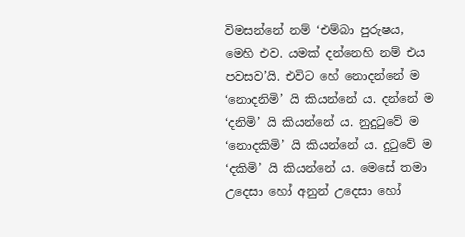විමසන්නේ නම් ‘එම්බා පුරුෂය, මෙහි එව. යමක් දන්නෙහි නම් එය පවසව’යි. එවිට හේ නොදන්නේ ම ‘නොදනිමි’ යි කියන්නේ ය. දන්නේ ම ‘දනිමි’ යි කියන්නේ ය. නුදුටුවේ ම ‘නොදකිමි’ යි කියන්නේ ය. දුටුවේ ම ‘දකිමි’ යි කියන්නේ ය. මෙසේ තමා උදෙසා හෝ අනුන් උදෙසා හෝ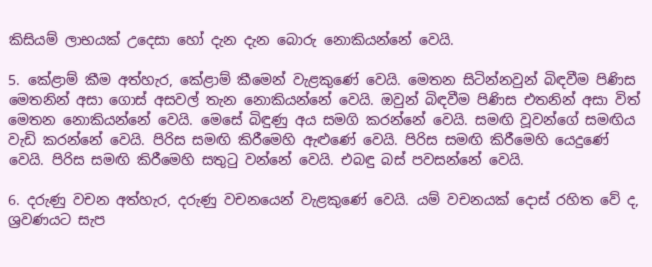කිසියම් ලාභයක් උදෙසා හෝ දැන දැන බොරු නොකියන්නේ වෙයි.

5. කේළාම් කීම අත්හැර, කේළාම් කීමෙන් වැළකුණේ වෙයි. මෙතන සිටින්නවුන් බිඳවීම පිණිස මෙතනින් අසා ගොස් අසවල් තැන නොකියන්නේ වෙයි. ඔවුන් බිඳවීම පිණිස එතනින් අසා විත් මෙතන නොකියන්නේ වෙයි. මෙසේ බිඳුණු අය සමගි කරන්නේ වෙයි. සමඟි වූවන්ගේ සමඟිය වැඩි කරන්නේ වෙයි. පිරිස සමඟි කිරීමෙහි ඇළුණේ වෙයි. පිරිස සමඟි කිරීමෙහි යෙදුණේ වෙයි. පිරිස සමඟි කිරීමෙහි සතුටු වන්නේ වෙයි. එබඳු බස් පවසන්නේ වෙයි.

6. දරුණු වචන අත්හැර, දරුණු වචනයෙන් වැළකුණේ වෙයි. යම් වචනයක් දොස් රහිත වේ ද, ශ්‍රවණයට සැප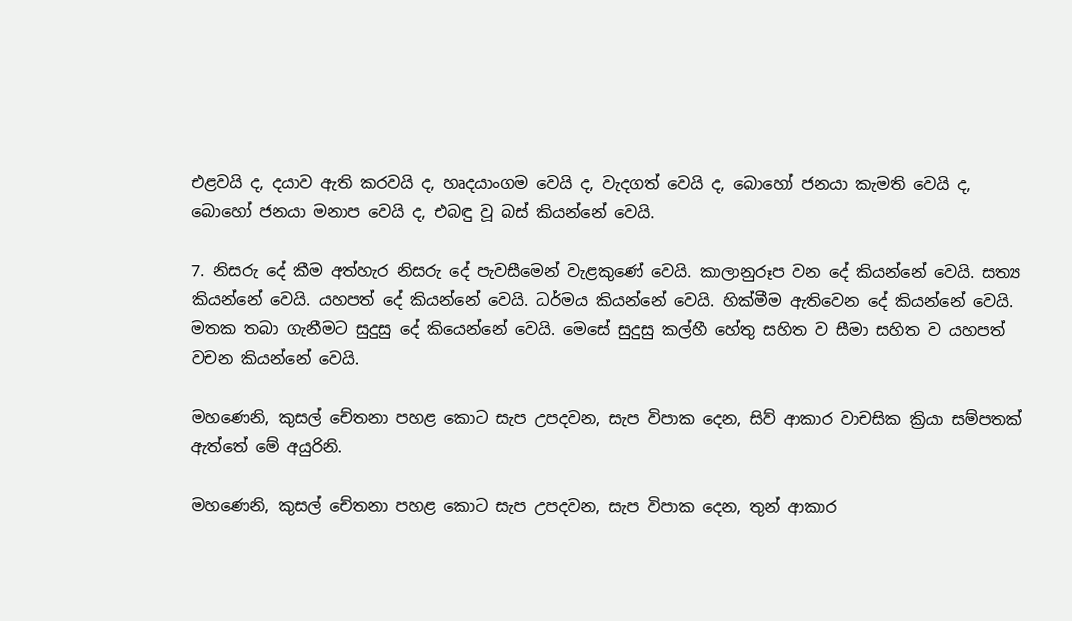එළවයි ද, දයාව ඇති කරවයි ද, හෘදයාංගම වෙයි ද, වැදගත් වෙයි ද, බොහෝ ජනයා කැමති වෙයි ද, බොහෝ ජනයා මනාප වෙයි ද, එබඳු වූ බස් කියන්නේ වෙයි.

7. නිසරු දේ කීම අත්හැර නිසරු දේ පැවසීමෙන් වැළකුණේ වෙයි. කාලානුරූප වන දේ කියන්නේ වෙයි. සත්‍ය කියන්නේ වෙයි. යහපත් දේ කියන්නේ වෙයි. ධර්මය කියන්නේ වෙයි. හික්මීම ඇතිවෙන දේ කියන්නේ වෙයි. මතක තබා ගැනීමට සුදුසු දේ කියෙන්නේ වෙයි. මෙසේ සුදුසු කල්හී හේතු සහිත ව සීමා සහිත ව යහපත් වචන කියන්නේ වෙයි.

මහණෙනි, කුසල් චේතනා පහළ කොට සැප උපදවන, සැප විපාක දෙන, සිව් ආකාර වාචසික ක්‍රියා සම්පතක් ඇත්තේ මේ අයුරිනි.

මහණෙනි, කුසල් චේතනා පහළ කොට සැප උපදවන, සැප විපාක දෙන, තුන් ආකාර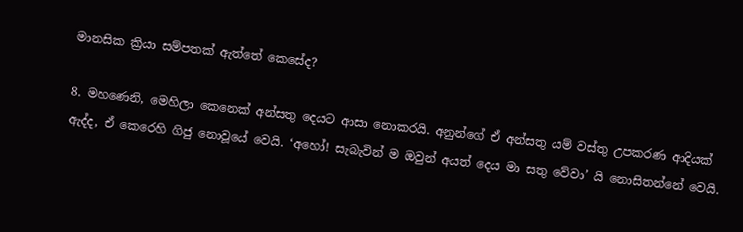මානසික ක්‍රියා සම්පතක් ඇත්තේ කෙසේද?

8. මහණෙනි, මෙහිලා කෙනෙක් අන්සතු දෙයට ආසා නොකරයි. අනුන්ගේ ඒ අන්සතු යම් වස්තු උපකරණ ආදියක් ඇද්ද, ඒ කෙරෙහි ගිජු නොවූයේ වෙයි. ‘අහෝ! සැබැවින් ම ඔවුන් අයත් දෙය මා සතු වේවා’ යි නොසිතන්නේ වෙයි.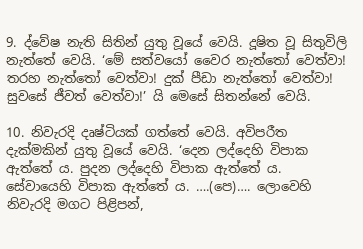9. ද්වේෂ නැති සිතින් යුතු වූයේ වෙයි. දූෂිත වූ සිතුවිලි නැත්තේ වෙයි. ‘මේ සත්වයෝ වෛර නැත්තෝ වෙත්වා! තරහ නැත්තෝ වෙත්වා! දුක් පීඩා නැත්තෝ වෙත්වා! සුවසේ ජීවත් වෙත්වා!’ යි මෙසේ සිතන්නේ වෙයි.

10. නිවැරදි දෘෂ්ටියක් ගත්තේ වෙයි. අවිපරීත දැක්මකින් යුතු වූයේ වෙයි. ‘දෙන ලද්දෙහි විපාක ඇත්තේ ය. පුදන ලද්දෙහි විපාක ඇත්තේ ය. සේවායෙහි විපාක ඇත්තේ ය. ….(පෙ)…. ලොවෙහි නිවැරදි මගට පිළිපන්,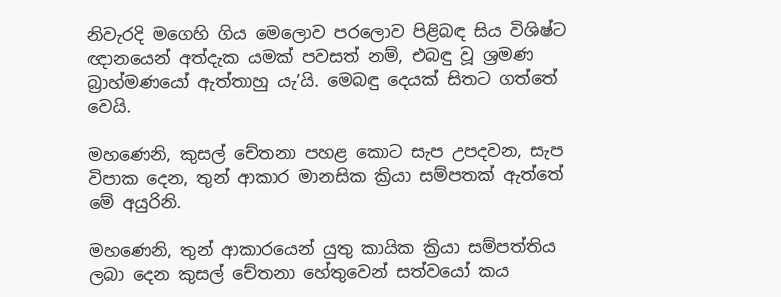නිවැරදි මගෙහි ගිය මෙලොව පරලොව පිළිබඳ සිය විශිෂ්ට ඥානයෙන් අත්දැක යමක් පවසත් නම්, එබඳු වූ ශ්‍රමණ බ්‍රාහ්මණයෝ ඇත්තාහු යැ’යි. මෙබඳු දෙයක් සිතට ගත්තේ වෙයි.

මහණෙනි, කුසල් චේතනා පහළ කොට සැප උපදවන, සැප විපාක දෙන, තුන් ආකාර මානසික ක්‍රියා සම්පතක් ඇත්තේ මේ අයුරිනි.

මහණෙනි, තුන් ආකාරයෙන් යුතු කායික ක්‍රියා සම්පත්තිය ලබා දෙන කුසල් චේතනා හේතුවෙන් සත්වයෝ කය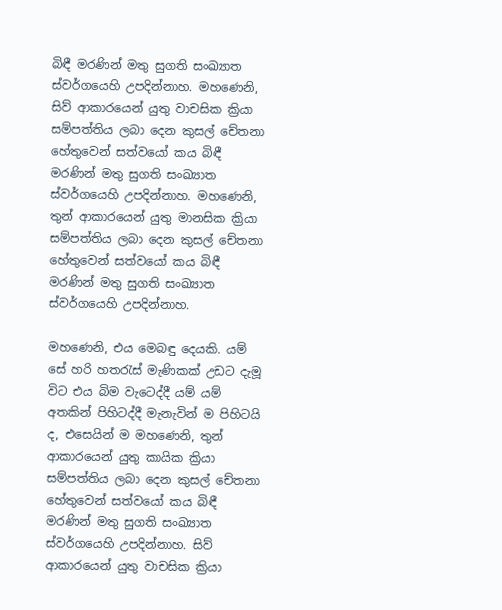බිඳී මරණින් මතු සුගති සංඛ්‍යාත ස්වර්ගයෙහි උපදින්නාහ. මහණෙනි, සිව් ආකාරයෙන් යුතු වාචසික ක්‍රියා සම්පත්තිය ලබා දෙන කුසල් චේතනා හේතුවෙන් සත්වයෝ කය බිඳී මරණින් මතු සුගති සංඛ්‍යාත ස්වර්ගයෙහි උපදින්නාහ. මහණෙනි, තුන් ආකාරයෙන් යුතු මානසික ක්‍රියා සම්පත්තිය ලබා දෙන කුසල් චේතනා හේතුවෙන් සත්වයෝ කය බිඳී මරණින් මතු සුගති සංඛ්‍යාත ස්වර්ගයෙහි උපදින්නාහ.

මහණෙනි, එය මෙබඳු දෙයකි. යම් සේ හරි හතරැස් මැණිකක් උඩට දැමූ විට එය බිම වැටෙද්දී යම් යම් අතකින් පිහිටද්දී මැනැවින් ම පිහිටයි ද, එසෙයින් ම මහණෙනි, තුන් ආකාරයෙන් යුතු කායික ක්‍රියා සම්පත්තිය ලබා දෙන කුසල් චේතනා හේතුවෙන් සත්වයෝ කය බිඳී මරණින් මතු සුගති සංඛ්‍යාත ස්වර්ගයෙහි උපදින්නාහ. සිව් ආකාරයෙන් යුතු වාචසික ක්‍රියා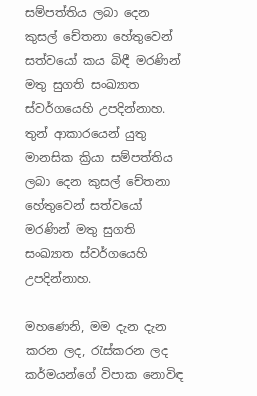සම්පත්තිය ලබා දෙන කුසල් චේතනා හේතුවෙන් සත්වයෝ කය බිඳී මරණින් මතු සුගති සංඛ්‍යාත ස්වර්ගයෙහි උපදින්නාහ. තුන් ආකාරයෙන් යුතු මානසික ක්‍රියා සම්පත්තිය ලබා දෙන කුසල් චේතනා හේතුවෙන් සත්වයෝ මරණින් මතු සුගති සංඛ්‍යාත ස්වර්ගයෙහි උපදින්නාහ.

මහණෙනි, මම දැන දැන කරන ලද, රැස්කරන ලද කර්මයන්ගේ විපාක නොවිඳ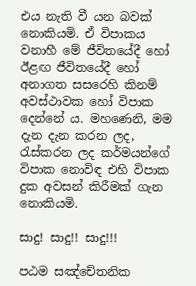එය නැති වී යන බවක් නොකියමි. ඒ විපාකය වනාහී මේ ජීවිතයේදී හෝ ඊළඟ ජීවිතයේදී හෝ අනාගත සසරෙහි කිනම් අවස්ථාවක හෝ විපාක දෙන්නේ ය. මහණෙනි, මම දැන දැන කරන ලද, රැස්කරන ලද කර්මයන්ගේ විපාක නොවිඳ එහි විපාක දුක අවසන් කිරීමක් ගැන නොකියමි.

සාදු! සාදු!! සාදු!!!

පඨම සඤ්චේතනික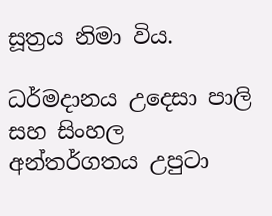සූත්‍රය නිමා විය.

ධර්මදානය උදෙසා පාලි සහ සිංහල අන්තර්ගතය උපුටා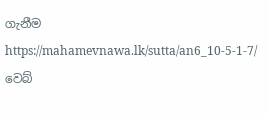ගැනීම https://mahamevnawa.lk/sutta/an6_10-5-1-7/ වෙබ්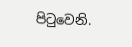පිටුවෙනි.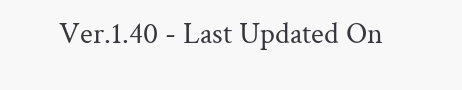Ver.1.40 - Last Updated On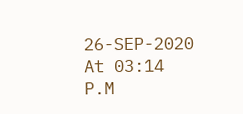26-SEP-2020 At 03:14 P.M